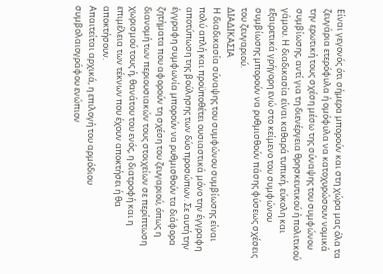Είναι γεγονός ότι σήμερα μπορούν και στη χώρα μας όλα τα ζευγάρια ετερόφυλα ή ομόφυλα να κατοχυρώσουν νομικά την ερωτική τους σχέση μέσω της σύναψης του συμφώνου συμβίωσης, αντί για τη διενέργεια θρησκευτικού ή πολιτικού γάμου. Η διαδικασία είναι καθαρά τυπική, εύκολη και εξαιρετικά γρήγορη ενώ στο κείμενο του συμφώνου συμβίωσης μπορούν να ρυθμισθούν πάσης φύσεως σχέσεις του ζευγαριού.
ΔΙΑΔΙΚΑΣΙΑ
Η διαδικασία σύναψης του συμφώνου συμβίωσης είναι πολύ απλή και προϋποθέτει ουσιαστικά μόνο την έγγραφη αποτύπωση της βούλησης των δύο προσώπων. Σε αυτή την έγγραφη συμφωνία μπορούν να ρυθμισθούν τα διάφορα ζητήματα που αφορούν τη σχέση του ζευγαριού, όπως η διανομή των περιουσιακών τους στοιχείων σε περίπτωση χωρισμού τους ή, θανάτου του ενός, η διατροφή και η επιμέλεια των τέκνων που έχουν αποκτήσει ή θα αποκτήσουν.
Απαιτείται αρχικά, η επιλογή του αρμόδιου συμβολαιογράφου ενώπιον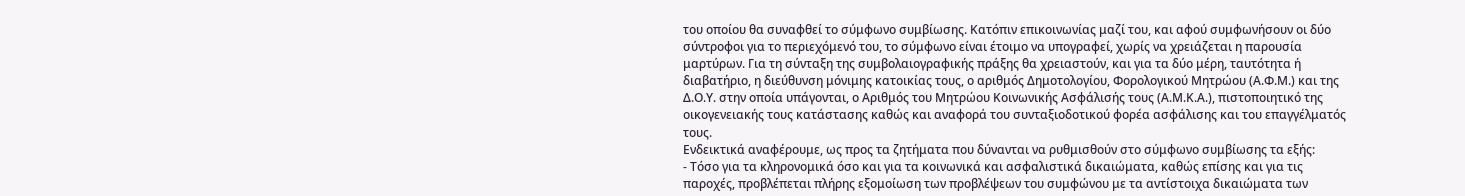του οποίου θα συναφθεί το σύμφωνο συμβίωσης. Κατόπιν επικοινωνίας μαζί του, και αφού συμφωνήσουν οι δύο σύντροφοι για το περιεχόμενό του, το σύμφωνο είναι έτοιμο να υπογραφεί, χωρίς να χρειάζεται η παρουσία μαρτύρων. Για τη σύνταξη της συμβολαιογραφικής πράξης θα χρειαστούν, και για τα δύο μέρη, ταυτότητα ή διαβατήριο, η διεύθυνση μόνιμης κατοικίας τους, ο αριθμός Δημοτολογίου, Φορολογικού Μητρώου (Α.Φ.Μ.) και της Δ.Ο.Υ. στην οποία υπάγονται, ο Αριθμός του Μητρώου Κοινωνικής Ασφάλισής τους (Α.Μ.Κ.Α.), πιστοποιητικό της οικογενειακής τους κατάστασης καθώς και αναφορά του συνταξιοδοτικού φορέα ασφάλισης και του επαγγέλματός τους.
Ενδεικτικά αναφέρουμε, ως προς τα ζητήματα που δύνανται να ρυθμισθούν στο σύμφωνο συμβίωσης τα εξής:
- Τόσο για τα κληρονομικά όσο και για τα κοινωνικά και ασφαλιστικά δικαιώματα, καθώς επίσης και για τις παροχές, προβλέπεται πλήρης εξομοίωση των προβλέψεων του συμφώνου με τα αντίστοιχα δικαιώματα των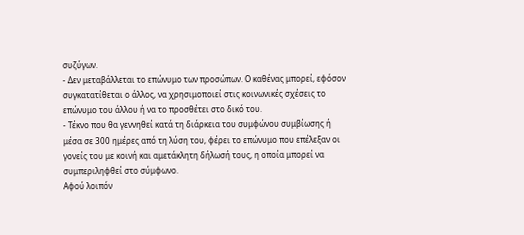συζύγων.
- Δεν μεταβάλλεται το επώνυμο των προσώπων. Ο καθένας μπορεί, εφόσον συγκατατίθεται ο άλλος, να χρησιμοποιεί στις κοινωνικές σχέσεις το επώνυμο του άλλου ή να το προσθέτει στο δικό του.
- Τέκνο που θα γεννηθεί κατά τη διάρκεια του συμφώνου συμβίωσης ή μέσα σε 300 ημέρες από τη λύση του, φέρει το επώνυμο που επέλεξαν οι γονείς του με κοινή και αμετάκλητη δήλωσή τους, η οποία μπορεί να συμπεριληφθεί στο σύμφωνο.
Αφού λοιπόν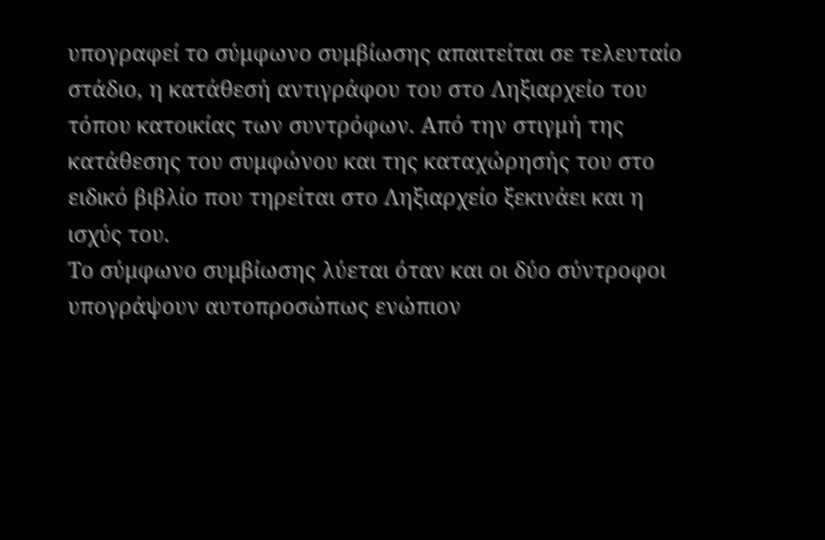υπογραφεί το σύμφωνο συμβίωσης απαιτείται σε τελευταίο στάδιο, η κατάθεσή αντιγράφου του στο Ληξιαρχείο του τόπου κατοικίας των συντρόφων. Από την στιγμή της κατάθεσης του συμφώνου και της καταχώρησής του στο ειδικό βιβλίο που τηρείται στο Ληξιαρχείο ξεκινάει και η ισχύς του.
Το σύμφωνο συμβίωσης λύεται όταν και οι δύο σύντροφοι υπογράψουν αυτοπροσώπως ενώπιον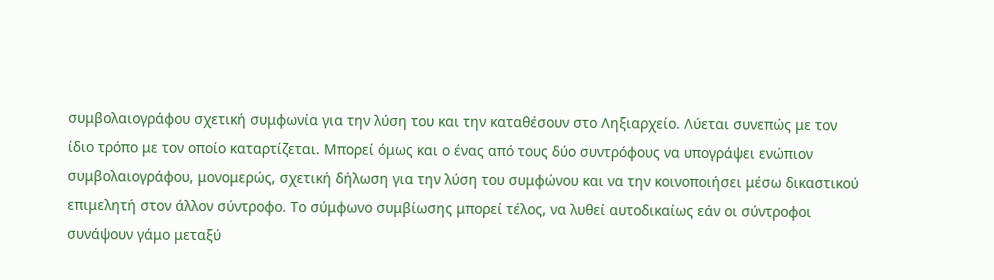συμβολαιογράφου σχετική συμφωνία για την λύση του και την καταθέσουν στο Ληξιαρχείο. Λύεται συνεπώς με τον ίδιο τρόπο με τον οποίο καταρτίζεται. Μπορεί όμως και ο ένας από τους δύο συντρόφους να υπογράψει ενώπιον συμβολαιογράφου, μονομερώς, σχετική δήλωση για την λύση του συμφώνου και να την κοινοποιήσει μέσω δικαστικού επιμελητή στον άλλον σύντροφο. Το σύμφωνο συμβίωσης μπορεί τέλος, να λυθεί αυτοδικαίως εάν οι σύντροφοι συνάψουν γάμο μεταξύ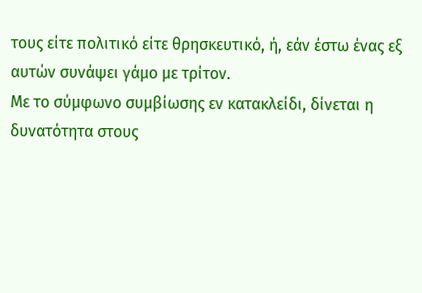τους είτε πολιτικό είτε θρησκευτικό, ή, εάν έστω ένας εξ αυτών συνάψει γάμο με τρίτον.
Με το σύμφωνο συμβίωσης εν κατακλείδι, δίνεται η δυνατότητα στους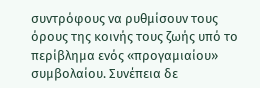συντρόφους να ρυθμίσουν τους όρους της κοινής τους ζωής υπό το περίβλημα ενός «προγαμιαίου» συμβολαίου. Συνέπεια δε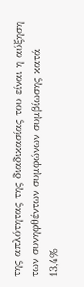της απλότητας της διαδικασίας του είναι η αύξηση των συνηφθέντων συμφώνων συμβίωσης κατά 13,4%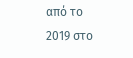από το 2019 στο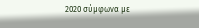2020 σύμφωνα με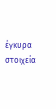έγκυρα στοιχεία